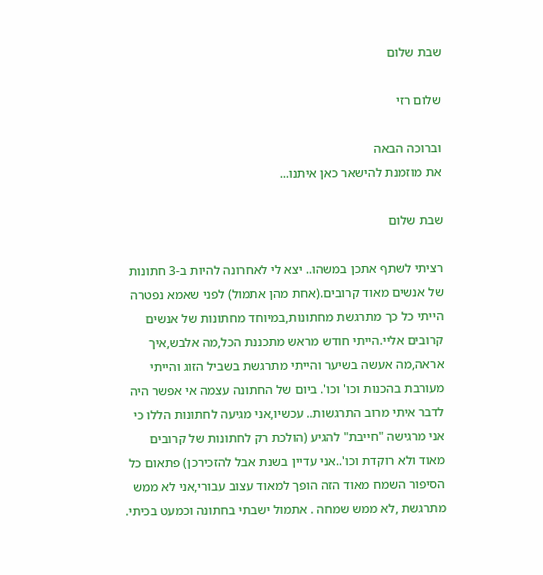שבת שלום

שלום רזי

וברוכה הבאה
את מוזמנת להישאר כאן איתנו...

שבת שלום

רציתי לשתף אתכן במשהו.. יצא לי לאחרונה להיות ב-3 חתונות של אנשים מאוד קרובים.(אחת מהן אתמול) לפני שאמא נפטרה הייתי כל כך מתרגשת מחתונות,במיוחד מחתונות של אנשים קרובים אליי.הייתי חודש מראש מתכננת הכל,מה אלבש,איך אראה,מה אעשה בשיער והייתי מתרגשת בשביל הזוג והייתי מעורבת בהכנות וכו' וכו'. ביום של החתונה עצמה אי אפשר היה לדבר איתי מרוב התרגשות.. עכשיו,אני מגיעה לחתונות הללו כי אני מרגישה "חייבת" להגיע (הולכת רק לחתונות של קרובים מאוד ולא רוקדת וכו'..אני עדיין בשנת אבל להזכירכן) פתאום כל הסיפור השמח מאוד הזה הופך למאוד עצוב עבורי,אני לא ממש מתרגשת ,לא ממש שמחה . אתמול ישבתי בחתונה וכמעט בכיתי.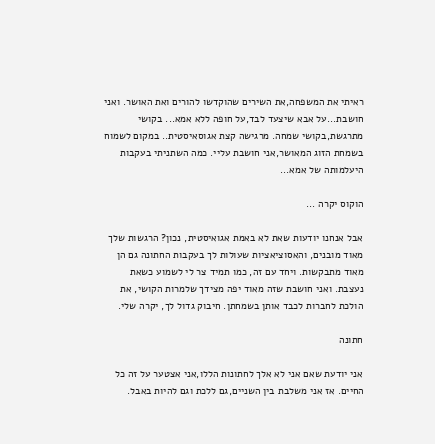ראיתי את המשפחה,את השירים שהוקדשו להורים ואת האושר. ואני חושבת...על אבא שיצעד לבד,על חופה ללא אמא... בקושי מתרגשת,בקושי שמחה. מרגישה קצת אגוסאיסטית.. במקום לשמוח בשמחת הזוג המאושר,אני חושבת עליי. כמה השתניתי בעקבות היעלמותה של אמא...

הוקוס יקרה ...

אבל אנחנו יודעות שאת לא באמת אגואיסטית, נכון? הרגשות שלך מאוד מובנים, והאסוציאציות שעולות לך בעקבות החתונה גם הן מאוד מתבקשות. ויחד עם זה, כמו תמיד צר לי לשמוע כשאת נעצבת. ואני חושבת שזה מאוד יפה מצידך שלמרות הקושי, את הולכת לחברות לכבד אותן בשמחתן. חיבוק גדול לך, יקרה שלי.

חתונה

אני יודעת שאם אני לא אלך לחתונות הללו,אני אצטער על זה כל החיים. אז אני משלבת בין השניים,גם ללכת וגם להיות באבל.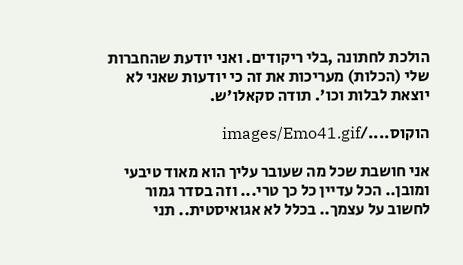הולכת לחתונה ,בלי ריקודים. ואני יודעת שהחברות שלי (הכלות) מעריכות את זה כי יודעות שאני לא יוצאת לבלות וכו'. תודה סקאלו'ש.

הוקוס..../images/Emo41.gif

אני חושבת שכל מה שעובר עליך הוא מאוד טיבעי ומובן.. הכל עדיין כל כך טרי... וזה בסדר גמור לחשוב על עצמך.. בכלל לא אגואיסטית.. תני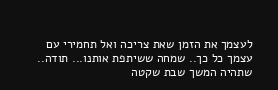לעצמך את הזמן שאת צריכה ואל תחמירי עם עצמך כל כך.. שמחה ששיתפת אותנו... תודה..
שתהיה המשך שבת שקטה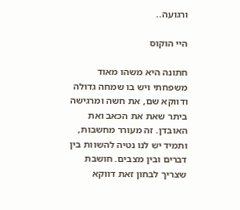ורגועה..

היי הוקוס

חתונה היא משהו מאוד משפחתי ויש בו שמחה גדולה ודווקא שם, את חשה ומרגישה ביתר שאת את הכאב ואת האובדן. זה מעורר מחשבות, ותמיד יש לנו נטיה להשוות בין דברים ובין מצבים. חושבת שצריך לבחון זאת דווקא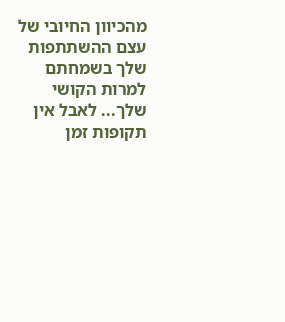מהכיוון החיובי של עצם ההשתתפות שלך בשמחתם למרות הקושי שלך... לאבל אין תקופות זמן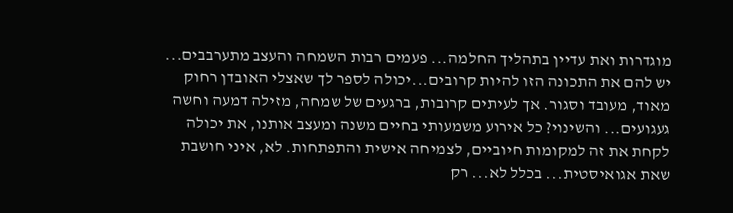מוגדרות ואת עדיין בתהליך החלמה... פעמים רבות השמחה והעצב מתערבבים... יש להם את התכונה הזו להיות קרובים...יכולה לספר לך שאצלי האובדן רחוק מאוד, מעובד וסגור. אך לעיתים קרובות, ברגעים של שמחה, מזילה דמעה וחשה געגועים... והשינוי? כל אירוע משמעותי בחיים משנה ומעצב אותנו, את יכולה לקחת את זה למקומות חיוביים, לצמיחה אישית והתפתחות. לא, איני חושבת שאת אגואיסטית... בכלל לא... רק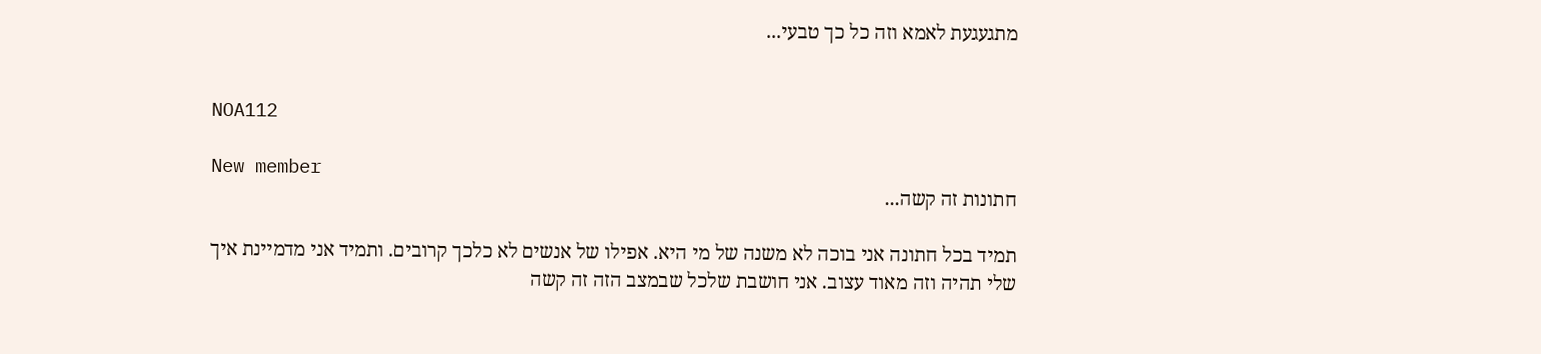מתגעגעת לאמא וזה כל כך טבעי...


NOA112

New member
חתונות זה קשה...

תמיד בכל חתונה אני בוכה לא משנה של מי היא. אפילו של אנשים לא כלכך קרובים. ותמיד אני מדמיינת איך שלי תהיה וזה מאוד עצוב. אני חושבת שלכל שבמצב הזה זה קשה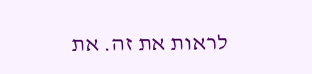לראות את זה. את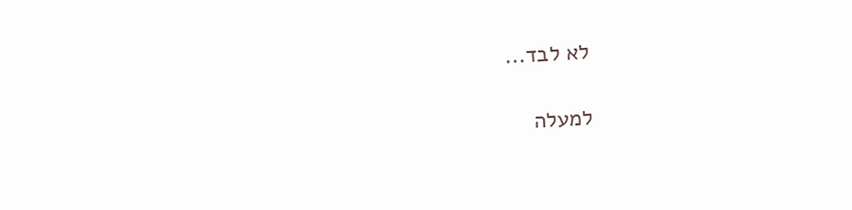לא לבד...

למעלה